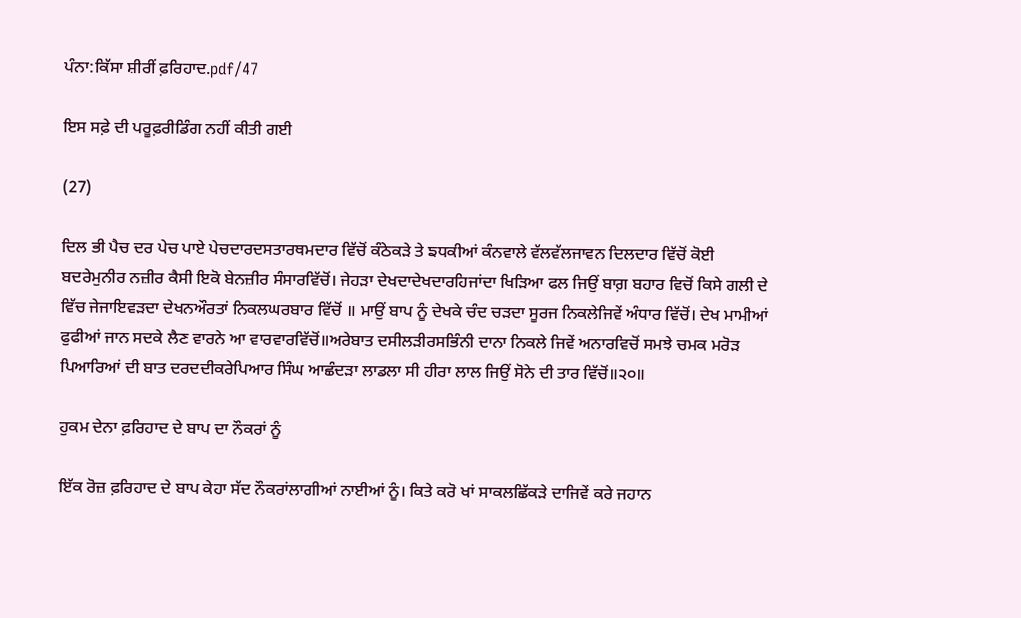ਪੰਨਾ:ਕਿੱਸਾ ਸ਼ੀਰੀਂ ਫ਼ਰਿਹਾਦ.pdf/47

ਇਸ ਸਫ਼ੇ ਦੀ ਪਰੂਫ਼ਰੀਡਿੰਗ ਨਹੀਂ ਕੀਤੀ ਗਈ

(27)

ਦਿਲ ਭੀ ਪੈਚ ਦਰ ਪੇਚ ਪਾਏ ਪੇਚਦਾਰਦਸਤਾਰਥਮਦਾਰ ਵਿੱਚੋਂ ਕੰਠੇਕੜੇ ਤੇ ਙਧਕੀਆਂ ਕੰਨਵਾਲੇ ਵੱਲਵੱਲਜਾਵਨ ਦਿਲਦਾਰ ਵਿੱਚੋਂ ਕੋਈ ਬਦਰੇਮੁਨੀਰ ਨਜ਼ੀਰ ਕੈਸੀ ਇਕੋ ਬੇਨਜ਼ੀਰ ਸੰਸਾਰਵਿੱਚੋਂ। ਜੇਹੜਾ ਦੇਖਦਾਦੇਖਦਾਰਹਿਜਾਂਦਾ ਖਿੜਿਆ ਫਲ ਜਿਉਂ ਬਾਗ਼ ਬਹਾਰ ਵਿਚੋਂ ਕਿਸੇ ਗਲੀ ਦੇ ਵਿੱਚ ਜੇਜਾਇਵੜਦਾ ਦੇਖਨਔਰਤਾਂ ਨਿਕਲਘਰਬਾਰ ਵਿੱਚੋਂ ॥ ਮਾਉਂ ਬਾਪ ਨੂੰ ਦੇਖਕੇ ਚੰਦ ਚੜਦਾ ਸੂਰਜ ਨਿਕਲੇਜਿਵੇਂ ਅੰਧਾਰ ਵਿੱਚੋਂ। ਦੇਖ ਮਾਮੀਆਂ ਫੁਫੀਆਂ ਜਾਨ ਸਦਕੇ ਲੈਣ ਵਾਰਨੇ ਆ ਵਾਰਵਾਰਵਿੱਚੋਂ॥ਅਰੇਬਾਤ ਦਸੀਲੜੀਰਸਭਿੰਨੀ ਦਾਨਾ ਨਿਕਲੇ ਜਿਵੇਂ ਅਨਾਰਵਿਚੋਂ ਸਮਝੇ ਚਮਕ ਮਰੋੜ ਪਿਆਰਿਆਂ ਦੀ ਬਾਤ ਦਰਦਦੀਕਰੇਪਿਆਰ ਸਿੰਘ ਆਛੰਦੜਾ ਲਾਡਲਾ ਸੀ ਹੀਰਾ ਲਾਲ ਜਿਉਂ ਸੋਨੇ ਦੀ ਤਾਰ ਵਿੱਚੋਂ॥੨੦॥

ਹੁਕਮ ਦੇਨਾ ਫ਼ਰਿਹਾਦ ਦੇ ਬਾਪ ਦਾ ਨੌਕਰਾਂ ਨੂੰ

ਇੱਕ ਰੋਜ਼ ਫ਼ਰਿਹਾਦ ਦੇ ਬਾਪ ਕੇਹਾ ਸੱਦ ਨੌਕਰਾਂਲਾਗੀਆਂ ਨਾਈਆਂ ਨੂੰ। ਕਿਤੇ ਕਰੋ ਖਾਂ ਸਾਕਲਛਿੱਕੜੇ ਦਾਜਿਵੇਂ ਕਰੇ ਜਹਾਨ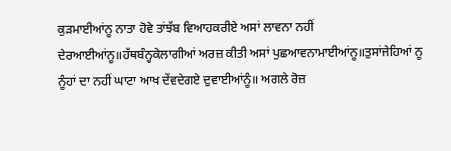ਕੁੜਮਾਈਆਂਨੂ ਨਾਤਾ ਹੋਵੇ ਤਾਂਝੱਬ ਵਿਆਹਕਰੀਏ ਅਸਾਂ ਲਾਵਨਾ ਨਹੀਂ ਦੇਰਆਈਆਂਨੂ॥ਹੱਥਬੰਨ੍ਹਕੇਲਾਗੀਆਂ ਅਰਜ਼ ਕੀਤੀ ਅਸਾਂ ਪੁਛਆਵਨਾਮਾਈਆਂਨੂ॥ਤੁਸਾਂਜੇਹਿਆਂ ਨੂ ਨੂੰਹਾਂ ਦਾ ਨਹੀਂ ਘਾਟਾ ਆਖ ਦੇਂਵਦੇਗਏ ਦੁਵਾਈਆਂਨੂੰ॥ ਅਗਲੇ ਰੋਜ਼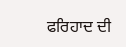ਫਰਿਹਾਦ ਦੀ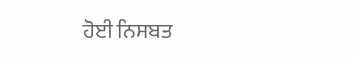ਹੋਈ ਨਿਸਬਤ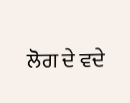ਲੋਗ ਦੇ ਵਦੇ